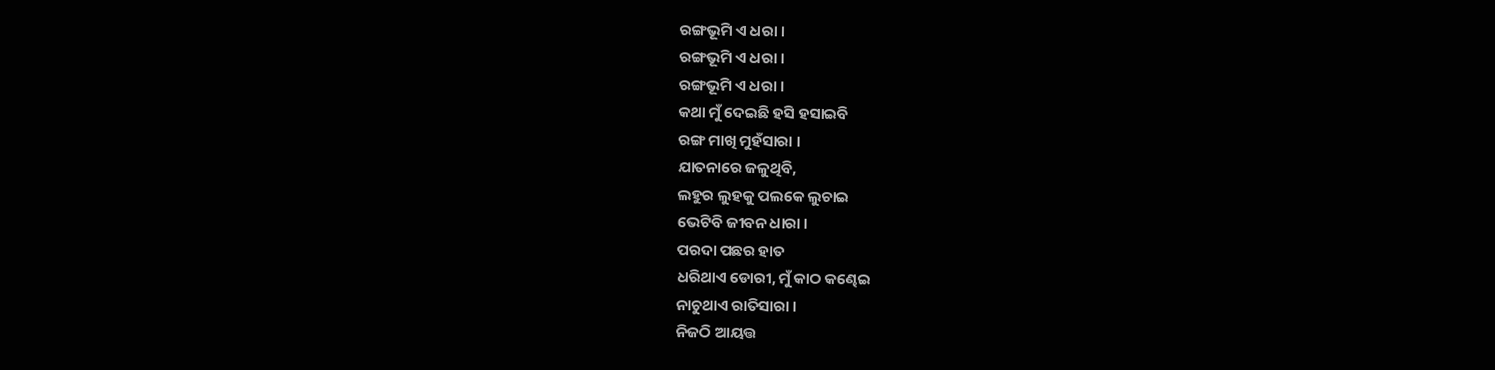ରଙ୍ଗଭୂମି ଏ ଧରା ।
ରଙ୍ଗଭୂମି ଏ ଧରା ।
ରଙ୍ଗଭୂମି ଏ ଧରା ।
କଥା ମୁଁ ଦେଇଛି ହସି ହସାଇବି
ରଙ୍ଗ ମାଖି ମୁହଁସାରା ।
ଯାତନାରେ ଜଳୁଥିବି,
ଲହୁର ଲୁହକୁ ପଲକେ ଲୁଚାଇ
ଭେଟିବି ଜୀବନ ଧାରା ।
ପରଦା ପଛର ହାତ
ଧରିଥାଏ ଡୋରୀ, ମୁଁ କାଠ କଣ୍ଢେଇ
ନାଚୁଥାଏ ରାତିସାରା ।
ନିଜଠି ଆୟତ୍ତ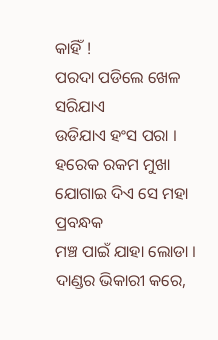କାହିଁ !
ପରଦା ପଡିଲେ ଖେଳ ସରିଯାଏ
ଉଡିଯାଏ ହଂସ ପରା ।
ହରେକ ରକମ ମୁଖା
ଯୋଗାଇ ଦିଏ ସେ ମହା ପ୍ରବନ୍ଧକ
ମଞ୍ଚ ପାଇଁ ଯାହା ଲୋଡା ।
ଦାଣ୍ଡର ଭିକାରୀ କରେ,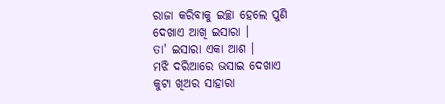ରାଜା କରିବାକୁ ଇଚ୍ଛା ହେଲେ ପୁଣି
ଦେଖାଏ ଆଖି ଇସାରା ।
ତା' ଇସାରା ଏକା ଆଶ ।
ମଝି ଦରିଆରେ ଭସାଇ ଦେଖାଏ
କୁଟା ଖିଅର ସାହାରା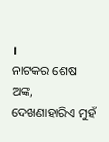।
ନାଟକର ଶେଷ ଅଙ୍କ,
ଦେଖଣାହାରିଏ ମୁହଁ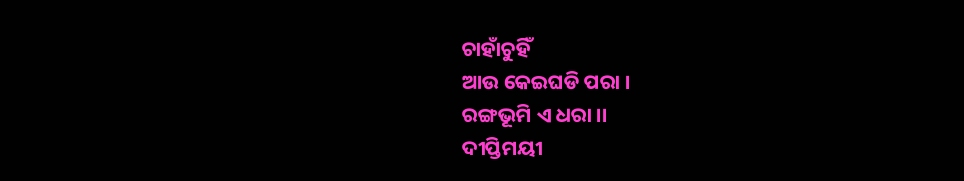ଚାହାଁଚୁହିଁ
ଆଉ କେଇଘଡି ପରା ।
ରଙ୍ଗଭୂମି ଏ ଧରା ।।
ଦୀପ୍ତିମୟୀ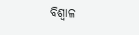ବିଶ୍ବାଳ